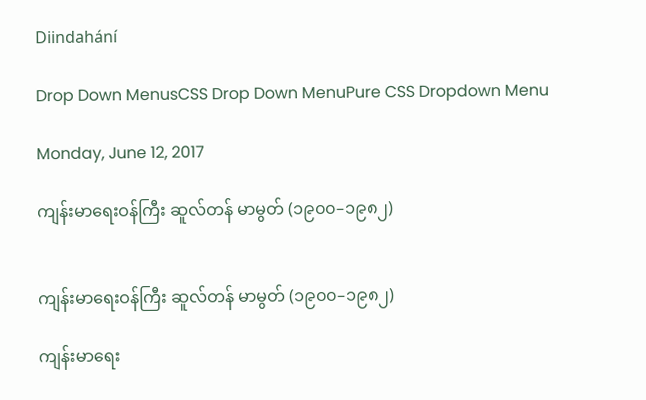Diindahání

Drop Down MenusCSS Drop Down MenuPure CSS Dropdown Menu

Monday, June 12, 2017

ကျန်းမာရေးဝန်ကြီး ဆူလ်တန် မာမွတ် (၁၉၀၀–၁၉၈၂)


ကျန်းမာရေးဝန်ကြီး ဆူလ်တန် မာမွတ် (၁၉၀၀–၁၉၈၂)

ကျန်းမာရေး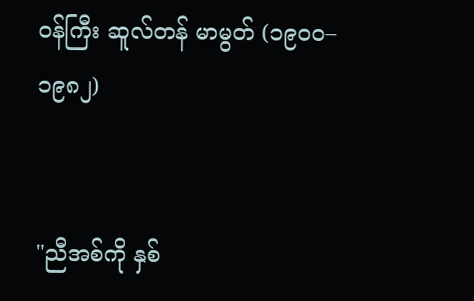ဝန်ကြီး ဆူလ်တန် မာမွတ် (၁၉၀၀–၁၉၈၂)


"ညီအစ်ကို နှစ်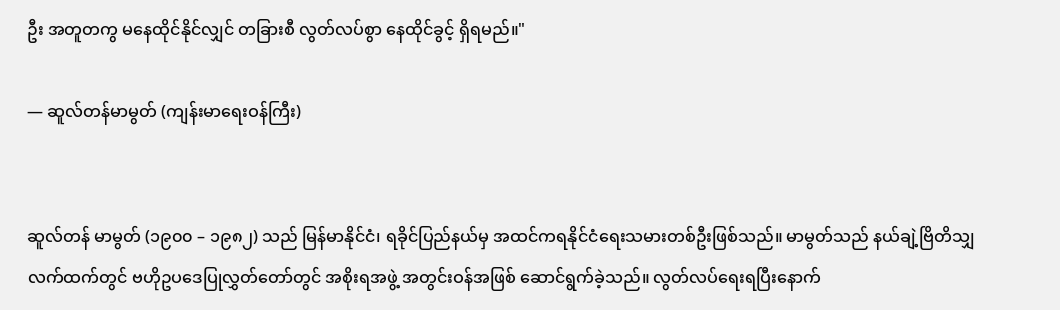ဦး အတူတကွ မနေထိုင်နိုင်လျှင် တခြားစီ လွတ်လပ်စွာ နေထိုင်ခွင့် ရှိရမည်။"

— ဆူလ်တန်မာမွတ် (ကျန်းမာရေးဝန်ကြီး)


ဆူလ်တန် မာမွတ် (၁၉၀၀ – ၁၉၈၂) သည် မြန်မာနိုင်ငံ၊ ရခိုင်ပြည်နယ်မှ အထင်ကရနိုင်ငံရေးသမားတစ်ဦးဖြစ်သည်။ မာမွတ်သည် နယ်ချဲ့ဗြိတိသျှလက်ထက်တွင် ဗဟိုဥပဒေပြုလွှတ်တော်တွင် အစိုးရအဖွဲ့ အတွင်းဝန်အဖြစ် ဆောင်ရွက်ခဲ့သည်။ လွတ်လပ်ရေးရပြီးနောက်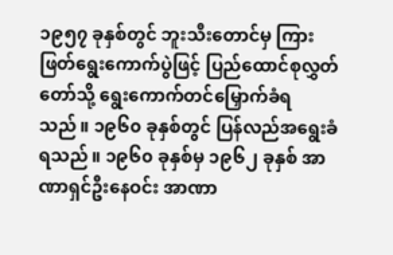၁၉၅၇ ခုနှစ်တွင် ဘူးသီးတောင်မှ ကြားဖြတ်ရွေးကောက်ပွဲဖြင့် ပြည်ထောင်စုလွှတ်တော်သို့ ရွေးကောက်တင်မြှောက်ခံရသည်။ ၁၉၆၀ ခုနှစ်တွင် ပြန်လည်အရွေးခံရသည်။ ၁၉၆၀ ခုနှစ်မှ ၁၉၆၂ ခုနှစ် အာဏာရှင်ဦးနေဝင်း အာဏာ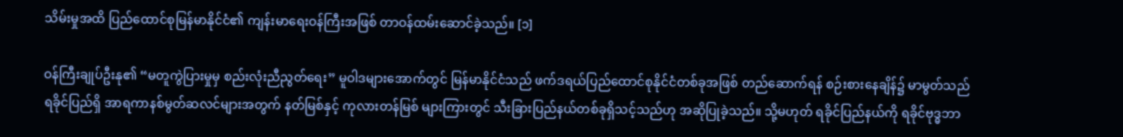သိမ်းမှုအထိ ပြည်ထောင်စုမြန်မာနိုင်ငံ၏ ကျန်းမာရေးဝန်ကြီးအဖြစ် တာဝန်ထမ်းဆောင်ခဲ့သည်။ [၁]

ဝန်ကြီးချုပ်ဦးနု၏ “မတူကွဲပြားမှုမှ စည်းလုံးညီညွတ်ရေး” မူဝါဒများအောက်တွင် မြန်မာနိုင်ငံသည် ဖက်ဒရယ်ပြည်ထောင်စုနိုင်ငံတစ်ခုအဖြစ် တည်ဆောက်ရန် စဉ်းစားနေချိန်၌ မာမွတ်သည် ရခိုင်ပြည်ရှိ အာရကာနစ်မွတ်ဆလင်များအတွက် နတ်မြစ်နှင့် ကုလားတန်မြစ် များကြားတွင် သီးခြားပြည်နယ်တစ်ခုရှိသင့်သည်ဟု အဆိုပြုခဲ့သည်။ သို့မဟုတ် ရခိုင်ပြည်နယ်ကို ရခိုင်ဗုဒ္ဓဘာ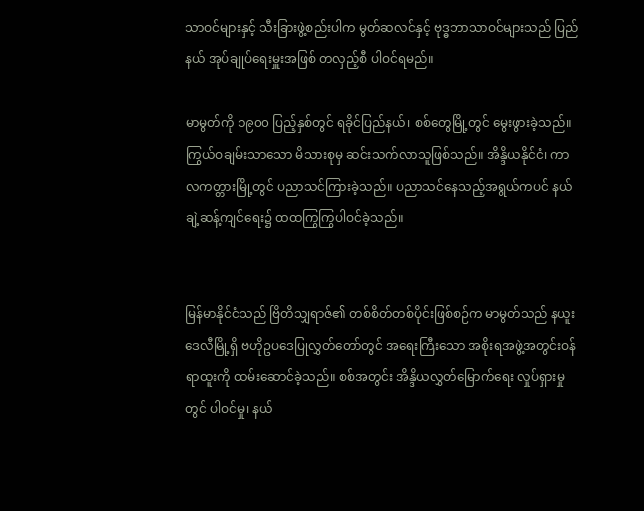သာဝင်များနှင့် သီးခြားဖွဲ့စည်းပါက မွတ်ဆလင်နှင့် ဗုဒ္ဓဘာသာဝင်များသည် ပြည်နယ် အုပ်ချုပ်ရေးမှူးအဖြစ် တလှည့်စီ ပါဝင်ရမည်။

မာမွတ်ကို ၁၉၀၀ ပြည့်နှစ်တွင် ရခိုင်ပြည်နယ်၊ စစ်တွေမြို့တွင် မွေးဖွားခဲ့သည်။ ကြွယ်ဝချမ်းသာသော မိသားစုမှ ဆင်းသက်လာသူဖြစ်သည်။ အိန္ဒိယနိုင်ငံ၊ ကာလကတ္တားမြို့တွင် ပညာသင်ကြားခဲ့သည်။ ပညာသင်နေသည့်အရွယ်ကပင် နယ်ချဲ့ဆန့်ကျင်ရေး၌ ထထကြွကြွပါဝင်ခဲ့သည်။


မြန်မာနိုင်ငံသည် ဗြိတိသျှရာဇ်၏ တစ်စိတ်တစ်ပိုင်းဖြစ်စဉ်က မာမွတ်သည် နယူးဒေလီမြို့ရှိ ဗဟိုဥပဒေပြုလွှတ်တော်တွင် အရေးကြီးသော အစိုးရအဖွဲ့အတွင်းဝန်ရာထူးကို ထမ်းဆောင်ခဲ့သည်။ စစ်အတွင်း အိန္ဒိယလွှတ်မြောက်ရေး လှုပ်ရှားမှုတွင် ပါဝင်မှု၊ နယ်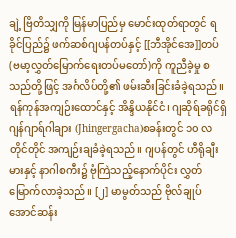ချဲ့ ဗြိတိသျှကို မြန်မာပြည်မှ မောင်းထုတ်ရာတွင် ရခိုင်ပြည်၌ ဖက်ဆစ်ဂျပန်တပ်နှင့် [[ဘီအိုင်အေ]]တပ်(ဗမာ့လွှတ်မြောက်ရေးတပ်မတော်)ကို ကူညီခဲ့မှု စသည်တို့ဖြင့် အင်္ဂလိပ်တို့၏ ဖမ်းဆီးခြင်းခံခဲ့ရသည်။ ရန်ကုန်အကျဉ်းထောင်နှင့် အိန္ဒိယနိုင်ငံ၊ ဂျဆိုရ်ခရိုင်ရှိ ဂျန်ဂျာရ်ဂါချား (Jhingergacha)စခန်းတွင် ၁၀ လ တိုင်တိုင် အကျဉ်းချခံခဲ့ရသည်။ ဂျပန်တွင် ဟီရိုချီးမားနှင့် နာဂါစကီး၌ ဗုံကြဲသည့်နောက်ပိုင်း လွှတ်မြောက်လာခဲ့သည်။ [၂] မာမွတ်သည် ဗိုလ်ချုပ်အောင်ဆန်း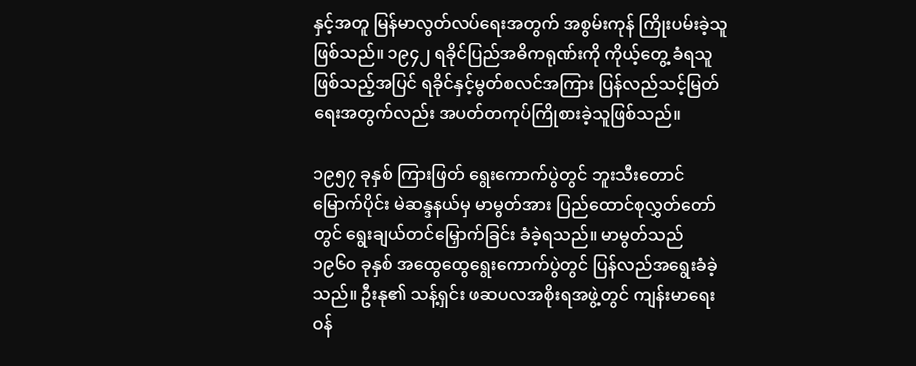နှင့်အတူ မြန်မာလွတ်လပ်ရေးအတွက် အစွမ်းကုန် ကြိုးပမ်းခဲ့သူဖြစ်သည်။ ၁၉၄၂ ရခိုင်ပြည်အဓိကရုဏ်းကို ကိုယ့်တွေ့ ခံရသူဖြစ်သည့်အပြင် ရခိုင်နှင့်မွတ်စလင်အကြား ပြန်လည်သင့်မြတ်ရေးအတွက်လည်း အပတ်တကုပ်ကြိုစားခဲ့သူဖြစ်သည်။

၁၉၅၇ ခုနှစ် ကြားဖြတ် ရွေးကောက်ပွဲတွင် ဘူးသီးတောင် မြောက်ပိုင်း မဲဆန္ဒနယ်မှ မာမွတ်အား ပြည်ထောင်စုလွှတ်တော်တွင် ရွေးချယ်တင်မြှောက်ခြင်း ခံခဲ့ရသည်။ မာမွတ်သည် ၁၉၆၀ ခုနှစ် အထွေထွေရွေးကောက်ပွဲတွင် ပြန်လည်အရွေးခံခဲ့သည်။ ဦးနု၏ သန့်ရှင်း ဖဆပလအစိုးရအဖွဲ့တွင် ကျန်းမာရေးဝန်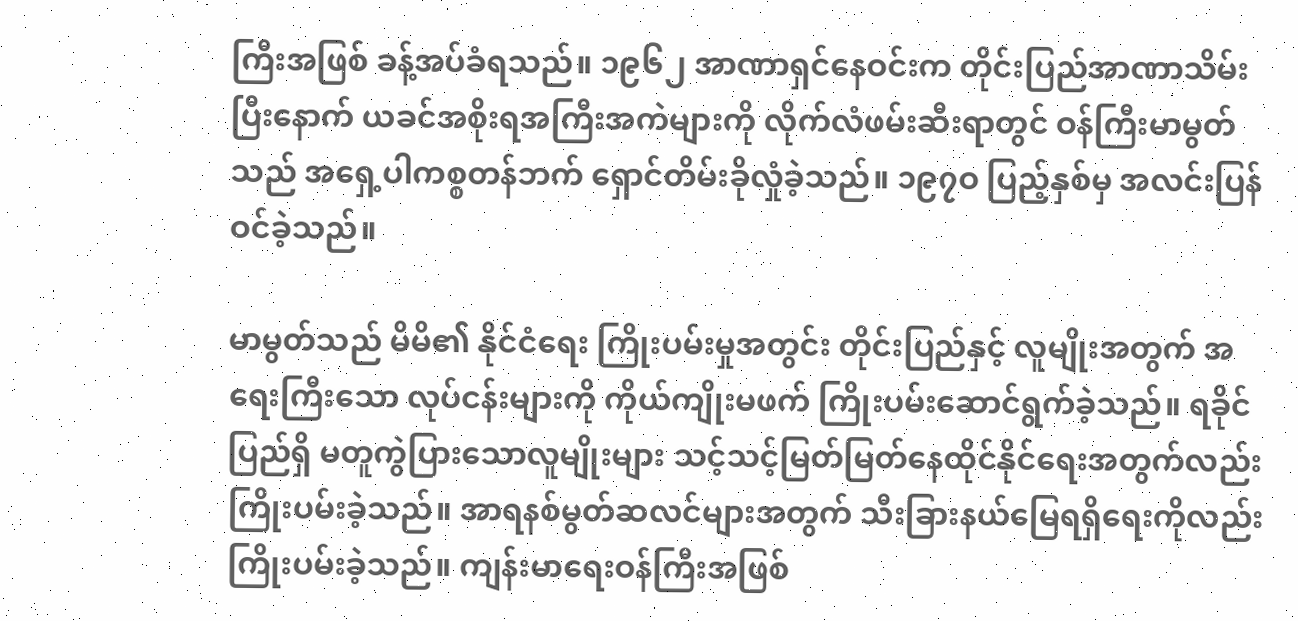ကြီးအဖြစ် ခန့်အပ်ခံရသည်။ ၁၉၆၂ အာဏာရှင်နေဝင်းက တိုင်းပြည်အာဏာသိမ်းပြီးနောက် ယခင်အစိုးရအကြီးအကဲများကို လိုက်လံဖမ်းဆီးရာတွင် ဝန်ကြီးမာမွတ်သည် အရှေ့ပါကစ္စတန်ဘက် ရှောင်တိမ်းခိုလှုံခဲ့သည်။ ၁၉၇ဝ ပြည့်နှစ်မှ အလင်းပြန်ဝင်ခဲ့သည်။

မာမွတ်သည် မိမိ၏ နိုင်ငံရေး ကြိုးပမ်းမှုအတွင်း တိုင်းပြည်နှင့် လူမျိုးအတွက် အရေးကြီးသော လုပ်ငန်းများကို ကိုယ်ကျိုးမဖက် ကြိုးပမ်းဆောင်ရွက်ခဲ့သည်။ ရခိုင်ပြည်ရှိ မတူကွဲပြားသောလူမျိုးများ သင့်သင့်မြတ်မြတ်နေထိုင်နိုင်ရေးအတွက်လည်း ကြိုးပမ်းခဲ့သည်။ အာရနစ်မွတ်ဆလင်များအတွက် သီးခြားနယ်မြေရရှိရေးကိုလည်း ကြိုးပမ်းခဲ့သည်။ ကျန်းမာရေးဝန်ကြီးအဖြစ်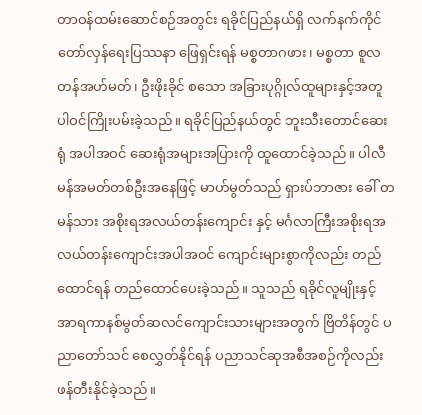တာဝန်ထမ်းဆောင်စဉ်အတွင်း ရခိုင်ပြည်နယ်ရှိ လက်နက်ကိုင်တော်လှန်ရေးပြဿနာ ဖြေရှင်းရန် မစ္စတာဂဖား၊ မစ္စတာ စူလတန်အဟ်မတ်၊ ဦးဖိုးခိုင် စသော အခြားပုဂ္ဂိုလ်ထူများနှင့်အတူ ပါဝင်ကြိုးပမ်းခဲ့သည်။ ရခိုင်ပြည်နယ်တွင် ဘူးသီးတောင်ဆေးရုံ အပါအဝင် ဆေးရုံအများအပြားကို ထူထောင်ခဲ့သည်။ ပါလီမန်အမတ်တစ်ဦးအနေဖြင့် မာဟ်မွတ်သည် ရှားပ်ဘာဇား ခေါ် တမန်သား အစိုးရအလယ်တန်းကျောင်း နှင့် မင်္ဂလာကြီးအစိုးရအလယ်တန်းကျောင်းအပါအဝင် ကျောင်းများစွာကိုလည်း တည်ထောင်ရန် တည်ထောင်ပေးခဲ့သည်။ သူသည် ရခိုင်လူမျိုးနှင့် အာရကာနစ်မွတ်ဆလင်ကျောင်းသားများအတွက် ဗြိတိန်တွင် ပညာတော်သင် စေလွှတ်နိုင်ရန် ပညာသင်ဆုအစီအစဉ်ကိုလည်း ဖန်တီးနိုင်ခဲ့သည်။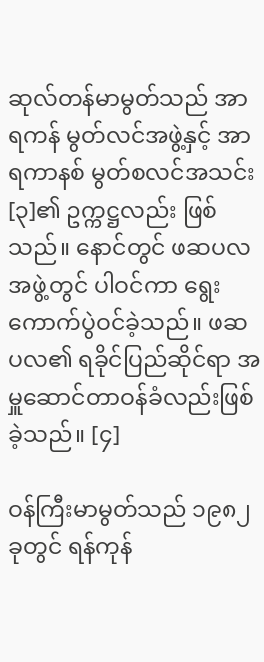ဆုလ်တန်မာမွတ်သည် အာရကန် မွတ်လင်အဖွဲ့နှင့် အာရကာနစ် မွတ်စလင်အသင်း[၃]၏ ဥက္ကဋ္ဌလည်း ဖြစ်သည်။ နောင်တွင် ဖဆပလအဖွဲ့တွင် ပါဝင်ကာ ရွေးကောက်ပွဲဝင်ခဲ့သည်။ ဖဆပလ၏ ရခိုင်ပြည်ဆိုင်ရာ အမှူဆောင်တာဝန်ခံလည်းဖြစ်ခဲ့သည်။ [၄]

ဝန်ကြီးမာမွတ်သည် ၁၉၈၂ ခုတွင် ရန်ကုန်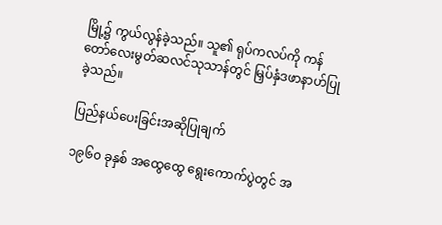မြို့၌ ကွယ်လွန်ခဲ့သည်။ သူ၏ ရုပ်ကလပ်ကို ကန်တော်လေးမွတ်ဆလင်သုသာန်တွင် မြှပ်နှံဒဖာနာဟ်ပြုခဲ့သည်။

ပြည်နယ်ပေးခြင်းအဆိုပြုချက်

၁၉၆၀ ခုနှစ် အထွေထွေ ရွေးကောက်ပွဲတွင် အ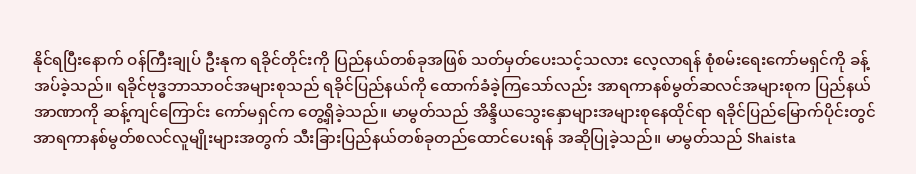နိုင်ရပြီးနောက် ဝန်ကြီးချုပ် ဦးနုက ရခိုင်တိုင်းကို ပြည်နယ်တစ်ခုအဖြစ် သတ်မှတ်ပေးသင့်သလား လေ့လာရန် စုံစမ်းရေးကော်မရှင်ကို ခန့်အပ်ခဲ့သည်။ ရခိုင်ဗုဒ္ဓဘာသာဝင်အများစုသည် ရခိုင်ပြည်နယ်ကို ထောက်ခံခဲ့ကြသော်လည်း အာရကာနစ်မွတ်ဆလင်အများစုက ပြည်နယ်အာဏာကို ဆန့်ကျင်ကြောင်း ကော်မရှင်က တွေ့ရှိခဲ့သည်။ မာမွတ်သည် အိန္ဒိယသွေးနှောများအများစုနေထိုင်ရာ ရခိုင်ပြည်မြောက်ပိုင်းတွင် အာရကာနစ်မွတ်စလင်လူမျိုးများအတွက် သီးခြားပြည်နယ်တစ်ခုတည်ထောင်ပေးရန် အဆိုပြုခဲ့သည်။ မာမွတ်သည် Shaista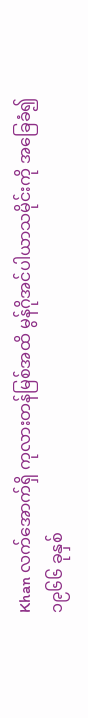Khan လက်အောက်ရှိ ကုလားတန်မြစ်အထိ မွန်ဂိုအင်ပါယာသမိုင်းကို အခြေခံ၍ ၁၉၆၆ ခုနှစ်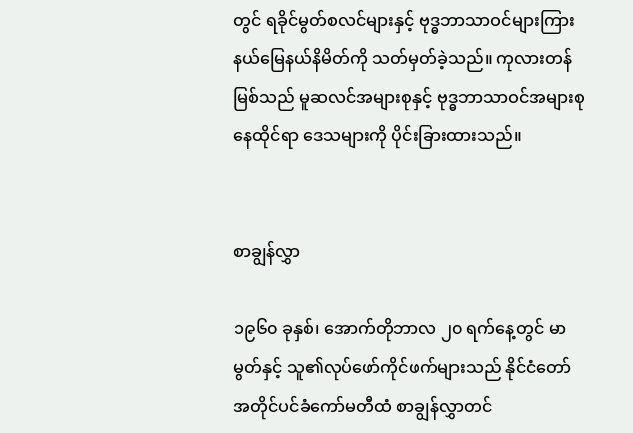တွင် ရခိုင်မွတ်စလင်များနှင့် ဗုဒ္ဓဘာသာဝင်များကြား နယ်မြေနယ်နိမိတ်ကို သတ်မှတ်ခဲ့သည်။ ကုလားတန်မြစ်သည် မူဆလင်အများစုနှင့် ဗုဒ္ဓဘာသာဝင်အများစုနေထိုင်ရာ ဒေသများကို ပိုင်းခြားထားသည်။


စာချွန်လွှာ

၁၉၆၀ ခုနှစ်၊ အောက်တိုဘာလ ၂၀ ရက်နေ့တွင် မာမွတ်နှင့် သူ၏လုပ်ဖော်ကိုင်ဖက်များသည် နိုင်ငံတော်အတိုင်ပင်ခံကော်မတီထံ စာချွန်လွှာတင်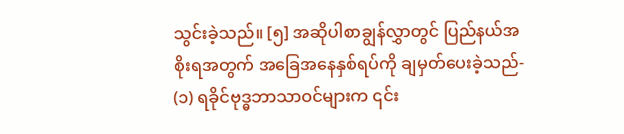သွင်းခဲ့သည်။ [၅] အဆိုပါစာချွန်လွှာတွင် ပြည်နယ်အစိုးရအတွက် အခြေအနေနှစ်ရပ်ကို ချမှတ်ပေးခဲ့သည်- (၁) ရခိုင်ဗုဒ္ဓဘာသာဝင်များက ၎င်း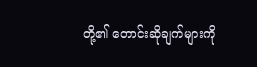တို့၏ တောင်းဆိုချက်များကို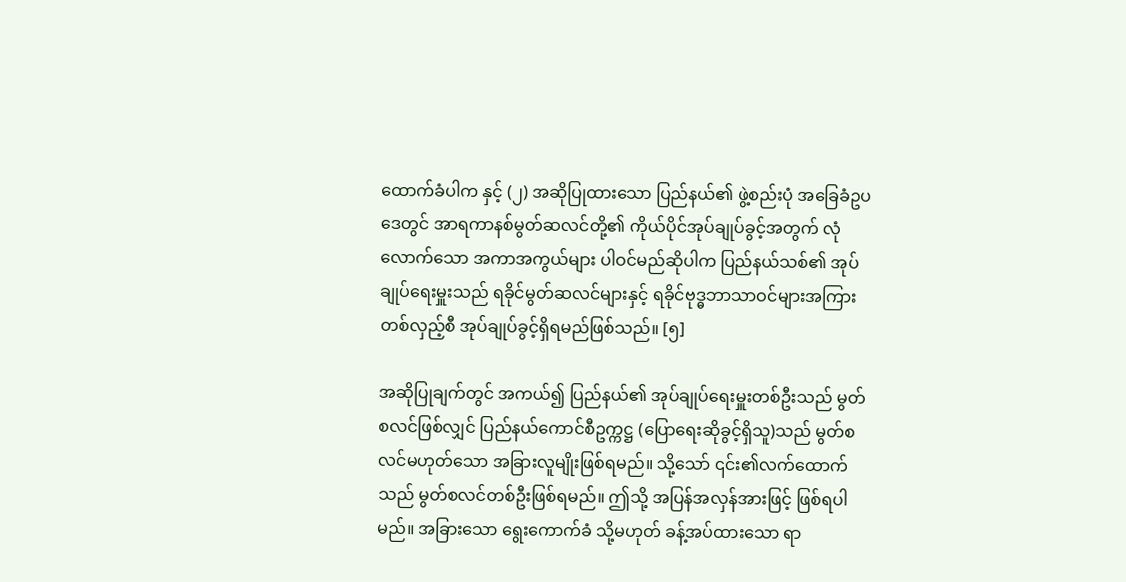ထောက်ခံပါက နှင့် (၂) အဆိုပြုထားသော ပြည်နယ်၏ ဖွဲ့စည်းပုံ အခြေခံဥပဒေတွင် အာရကာနစ်မွတ်ဆလင်တို့၏ ကိုယ်ပိုင်အုပ်ချုပ်ခွင့်အတွက် လုံလောက်သော အကာအကွယ်များ ပါဝင်မည်ဆိုပါက ပြည်နယ်သစ်၏ အုပ်ချုပ်ရေးမှူးသည် ရခိုင်မွတ်ဆလင်များနှင့် ရခိုင်ဗုဒ္ဓဘာသာဝင်များအကြား တစ်လှည့်စီ အုပ်ချုပ်ခွင့်ရှိရမည်ဖြစ်သည်။ [၅]

အဆိုပြုချက်တွင် အကယ်၍ ပြည်နယ်၏ အုပ်ချုပ်ရေးမှူးတစ်ဦးသည် မွတ်စလင်ဖြစ်လျှင် ပြည်နယ်ကောင်စီဥက္ကဋ္ဌ (ပြောရေးဆိုခွင့်ရှိသူ)သည် မွတ်စလင်မဟုတ်သော အခြားလူမျိုးဖြစ်ရမည်။ သို့သော် ၎င်း၏လက်ထောက်သည် မွတ်စလင်တစ်ဦးဖြစ်ရမည်။ ဤသို့ အပြန်အလှန်အားဖြင့် ဖြစ်ရပါမည်။ အခြားသော ရွေးကောက်ခံ သို့မဟုတ် ခန့်အပ်ထားသော ရာ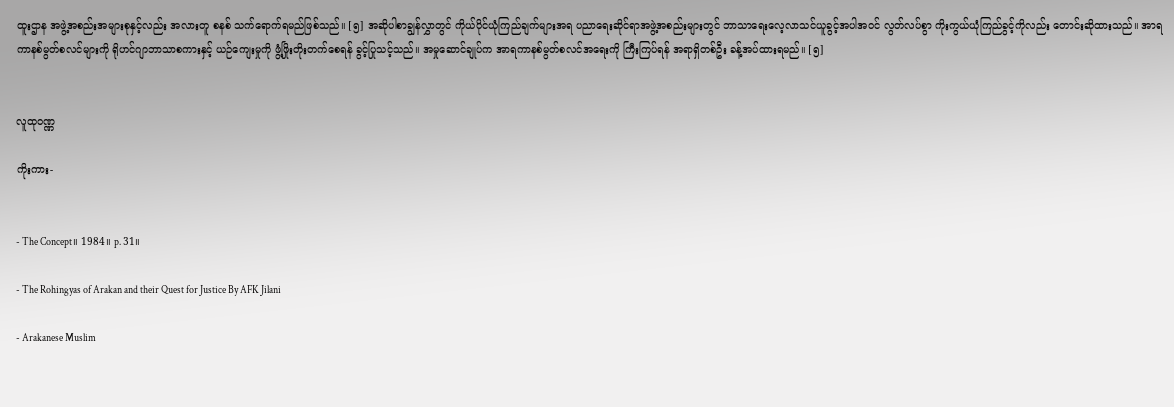ထူးဌာန အဖွဲ့အစည်းအများစုနှင့်လည်း အလားတူ စနစ် သက်ရောက်ရမည်ဖြစ်သည်။ [၅] အဆိုပါစာချွန်လွှာတွင် ကိုယ်ပိုင်ယုံကြည်ချက်များအရ ပညာရေးဆိုင်ရာအဖွဲ့အစည်းများတွင် ဘာသာရေးလေ့လာသင်ယူခွင့်အပါအဝင် လွတ်လပ်စွာ ကိုးကွယ်ယုံကြည်ခွင့်ကိုလည်း တောင်းဆိုထားသည်။ အာရကာနစ်မွတ်စလင်များကို ရိုဟင်ဂျာဘာသာစကားနှင့် ယဉ်ကျေးမှုကို ဖွံ့ဖြိုးတိုးတက်စေရန် ခွင့်ပြုသင့်သည်။ အမှုဆောင်ချုပ်က အာရကာနစ်မွတ်စလင်အရေးကို ကြီးကြပ်ရန် အရာရှိတစ်ဦး ခန့်အပ်ထားရမည်။ [၅]


လူထုဝဏ္ဏ

ကိုးကား-


- The Concept။ 1984။ p. 31။

- The Rohingyas of Arakan and their Quest for Justice By AFK Jilani

- Arakanese Muslim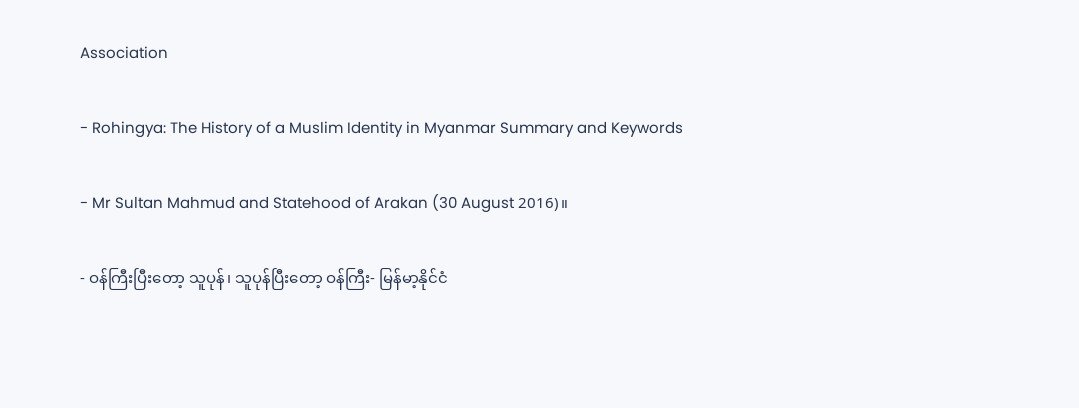Association

- Rohingya: The History of a Muslim Identity in Myanmar Summary and Keywords

- Mr Sultan Mahmud and Statehood of Arakan (30 August 2016)။

- ဝန်ကြီးပြီးတော့ သူပုန်၊ သူပုန်ပြီးတော့ ဝန်ကြီး- မြန်မာ့နိုင်ငံ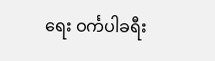ရေး ဝင်္ကပါခရီး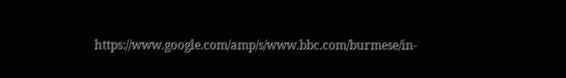https://www.google.com/amp/s/www.bbc.com/burmese/in-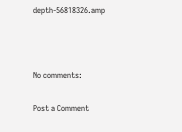depth-56818326.amp



No comments:

Post a Comment